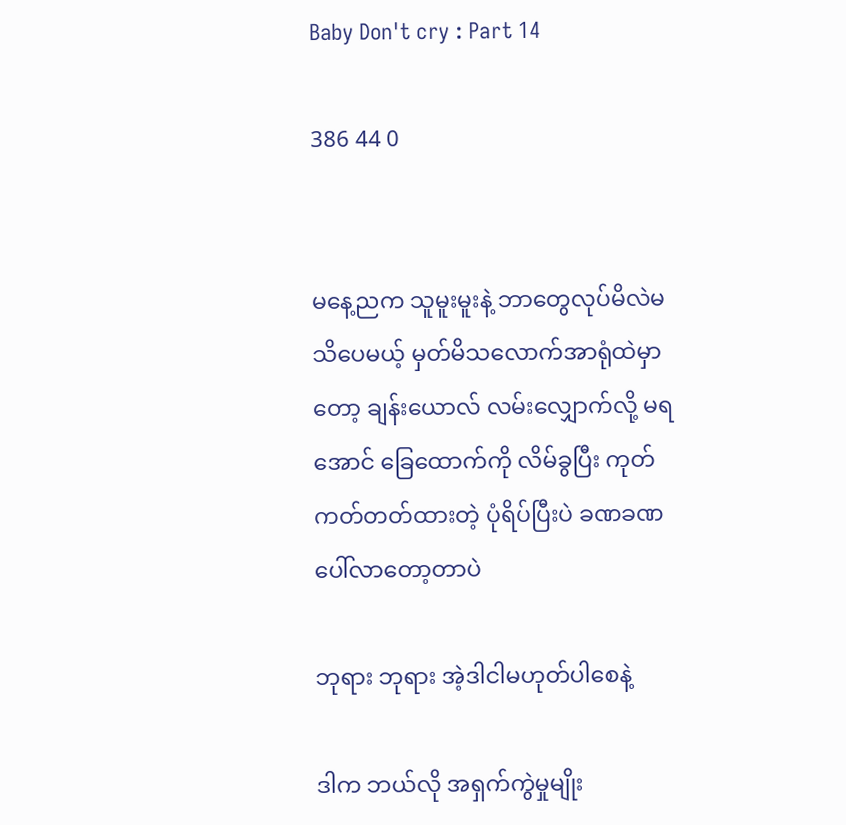Baby Don't cry : Part 14

386 44 0


မနေ့ညက သူမူးမူးနဲ့ ဘာတွေလုပ်မိလဲမသိပေမယ့် မှတ်မိသလောက်အာရုံထဲမှာတော့ ချန်းယောလ် လမ်းလျှောက်လို့ မရအောင် ခြေထောက်ကို လိမ်ခွပြီး ကုတ်ကတ်တတ်ထားတဲ့ ပုံရိပ်ပြီးပဲ ခဏခဏပေါ်လာတော့တာပဲ

ဘုရား ဘုရား အဲ့ဒါငါမဟုတ်ပါစေနဲ့

ဒါက ဘယ်လို အရှက်ကွဲမှုမျိုး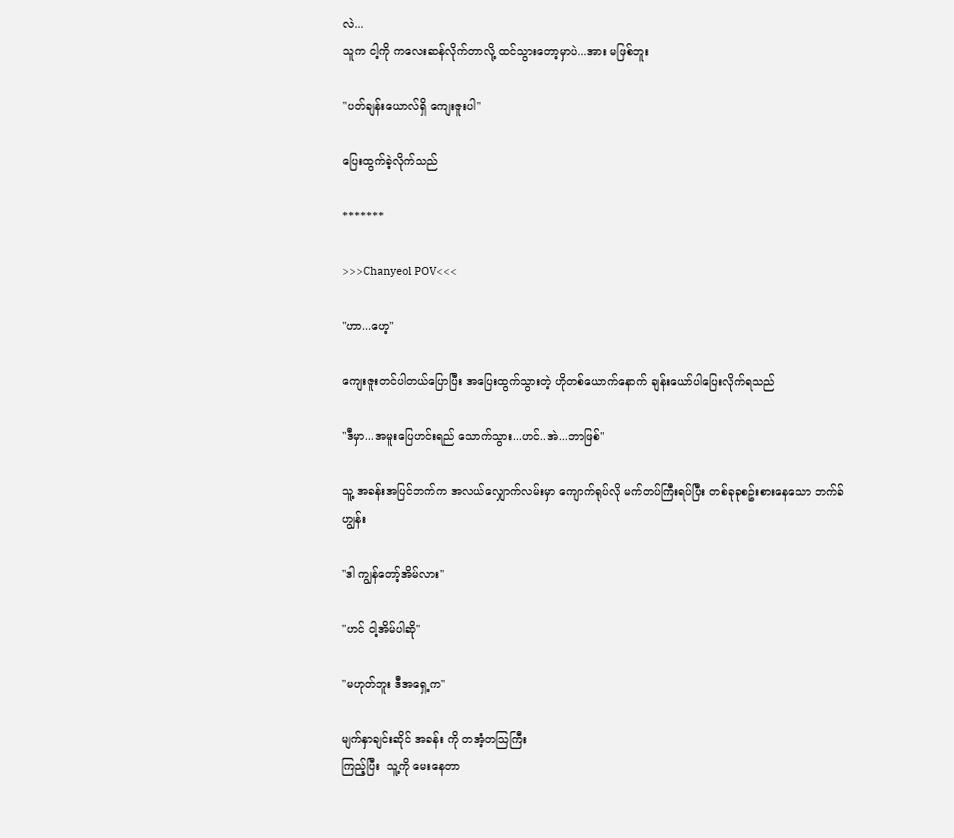လဲ...
သူက ငါ့ကို ကလေးဆန်လိုက်တာလို့ ထင်သွားတော့မှာပဲ...အား မဖြစ်ဘူး

"ပတ်ချန်းယောလ်ရှိ ကျေးဇူးပါ"

ပြေးထွက်ခဲ့လိုက်သည်

*******

>>>Chanyeol POV<<<

"ဟာ...ဟေ့"

ကျေးဇူးတင်ပါတယ်ပြောပြီး အပြေးထွက်သွားတဲ့ ဟိုတစ်ယောက်နောက် ချန်းယော်ပါပြေးလိုက်ရသည်

"ဒီမှာ...အမူးပြေဟင်းရည် သောက်သွား...ဟင်..အဲ...ဘာဖြစ်"

သူ့ အခန်းအပြင်ဘက်က အလယ်လျှောက်လမ်းမှာ ကျောက်ရုပ်လို မက်တပ်ကြီးရပ်ပြီး တစ်ခုခုစဥ်းစားနေသော ဘက်ခ်ဟျွန်း

"ဒါ ကျွန်တော့်အိမ်လား"

"ဟင် ငါ့အိမ်ပါဆို"

"မဟုတ်ဘူး ဒီအရှေ့က"

မျက်နှာချင်းဆိုင် အခန်း ကို တအံ့တသြကြီး
ကြည့်ပြီး  သူ့ကို မေးနေတာ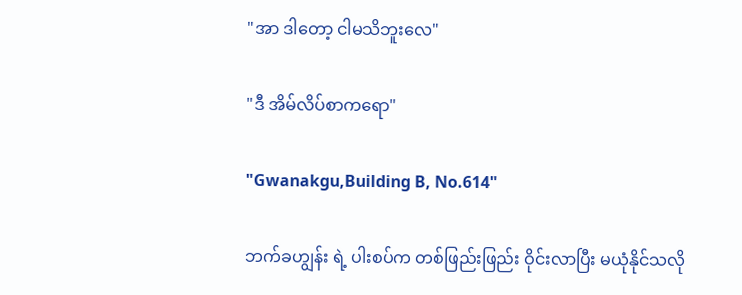"အာ ဒါတော့ ငါမသိဘူးလေ"

"ဒီ အိမ်လိပ်စာကရော"

"Gwanakgu,Building B, No.614"

ဘက်ခဟျွန်း ရဲ့ ပါးစပ်က တစ်ဖြည်းဖြည်း ဝိုင်းလာပြီး မယုံနိုင်သလို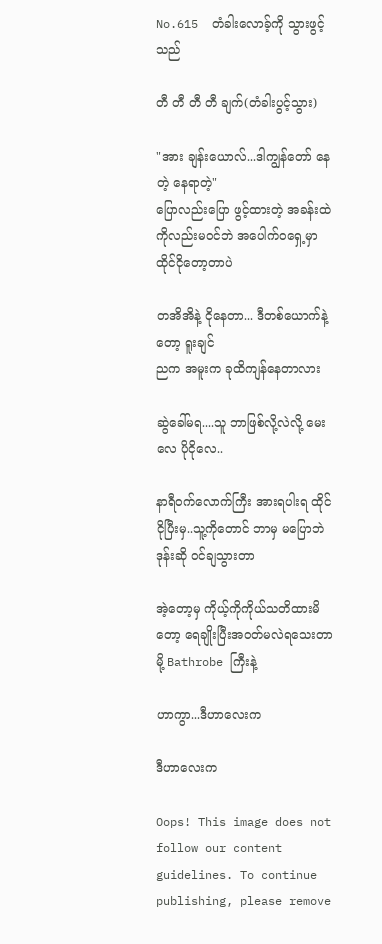No.615  တံခါးလောခ့်ကို သွားဖွင့်သည်

တီ တီ တီ တီ ချက်(တံခါးပွင့်သွား)

"အား ချန်းယောလ်...ဒါကျွန်တော် နေတဲ့ နေရာတဲ့"
ပြောလည်းပြော ဖွင့်ထားတဲ့ အခန်းထဲကိုလည်းမဝင်ဘဲ အပေါက်ဝရှေ့မှာ ထိုင်ငိုတော့တာပဲ

တအိအိနဲ့ ငိုနေတာ... ဒီတစ်ယောက်နဲ့တော့ ရူးချင်
ညက အမူးက ခုထိကျန်နေတာလား

ဆွဲခေါ်မရ....သူ ဘာဖြစ်လို့လဲလို့ မေးလေ ပိုငိုလေ..

နာရီဝက်လောက်ကြီး အားရပါးရ ထိုင်ငိုပြီးမှ..သူ့ကိုတောင် ဘာမှ မပြောဘဲ ဒုန်းဆို ဝင်ချသွားတာ

အဲ့တော့မှ ကိုယ့်ကိုကိုယ်သတိထားမိတော့ ရေချိုးပြီးအဝတ်မလဲရသေးတာမို့ Bathrobe ကြီးနဲ့

ဟာကွာ...ဒီဟာလေးက

ဒီဟာလေးက

Oops! This image does not follow our content guidelines. To continue publishing, please remove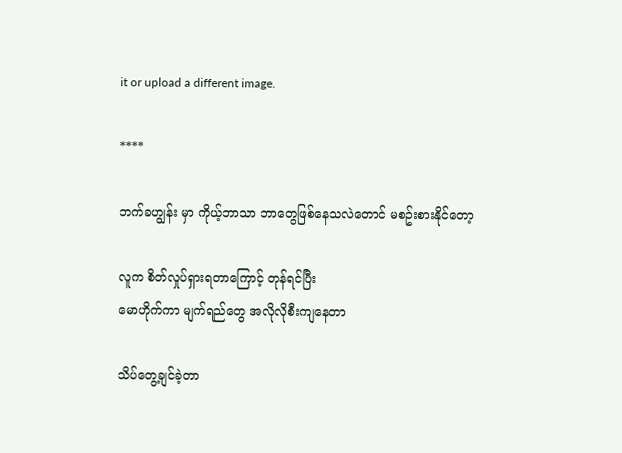it or upload a different image.

****

ဘက်ခဟျွန်း မှာ ကိုယ့်ဘာသာ ဘာတွေဖြစ်နေသလဲတောင် မစဥ်းစားနိုင်တော့

လူက စိတ်လှုပ်ရှားရတာကြောင့် တုန်ရင်ပြီး
မောဟိုက်ကာ မျက်ရည်တွေ အလိုလိုစီးကျနေတာ

သိပ်တွေ့ချင်ခဲ့တာ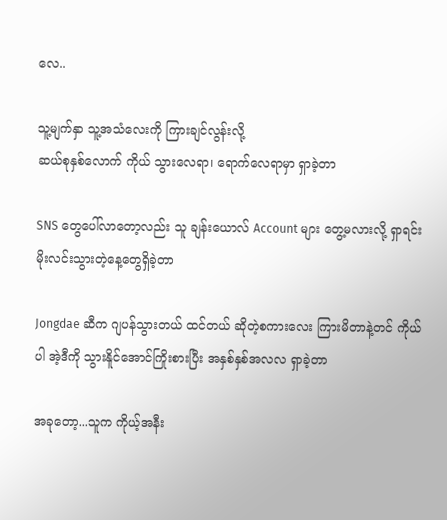လေ..

သူ့မျက်နှာ သူ့အသံလေးကို ကြားချင်လွန်းလို့
ဆယ်စုနှစ်လောက် ကိုယ် သွားလေရာ၊ ရောက်လေရာမှာ ရှာခဲ့တာ

SNS တွေပေါ်လာတော့လည်း သူ ချန်းယောလ် Account များ တွေ့မလားလို့ ရှာရင်း မိုးလင်းသွားတဲ့နေ့တွေရှိခဲ့တာ

Jongdae ဆီက ဂျပန်သွားတယ် ထင်တယ် ဆိုတဲ့စကားလေး ကြားမိတာနဲ့တင် ကိုယ်ပါ အဲ့ဒီကို သွားနိူင်အောင်ကြိုးစားပြီး အနှစ်နှစ်အလလ ရှာခဲ့တာ

အခုတော့...သူက ကိုယ့်အနီး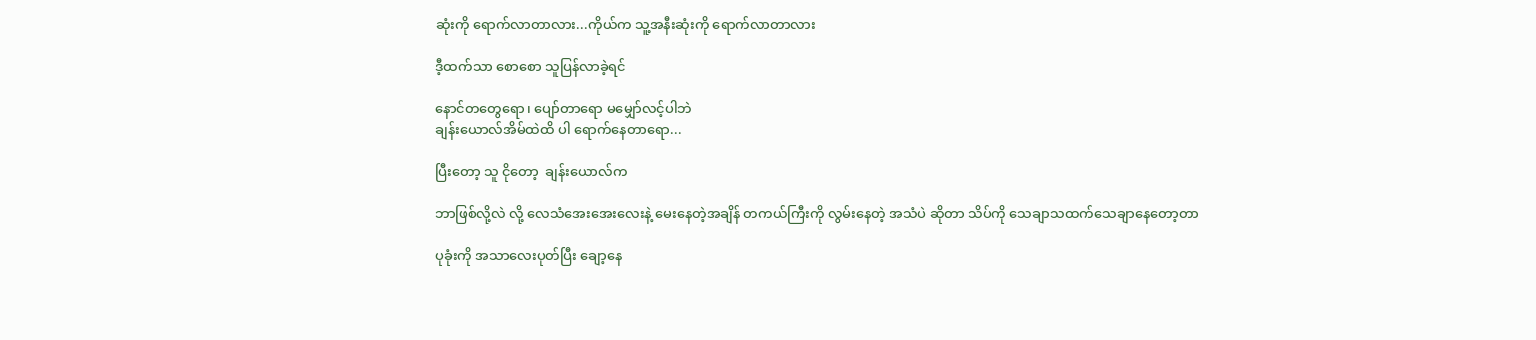ဆုံးကို ရောက်လာတာလား...ကိုယ်က သူ့အနီးဆုံးကို ရောက်လာတာလား

ဒီ့ထက်သာ စောစော သူပြန်လာခဲ့ရင်

နောင်တတွေရော၊ ပျော်တာရော မမျှော်လင့်ပါဘဲ
ချန်းယောလ်အိမ်ထဲထိ ပါ ရောက်နေတာရော...

ပြီးတော့ သူ ငိုတော့  ချန်းယောလ်က

ဘာဖြစ်လို့လဲ လို့ လေသံအေးအေးလေးနဲ့ မေးနေတဲ့အချိန် တကယ်ကြီးကို လွမ်းနေတဲ့ အသံပဲ ဆိုတာ သိပ်ကို သေချာသထက်သေချာနေတော့တာ

ပုခုံးကို အသာလေးပုတ်ပြီး ချော့နေ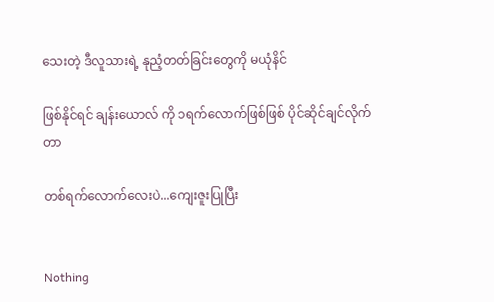သေးတဲ့ ဒီလူသားရဲ့ နုညံ့တတ်ခြင်းတွေကို မယုံနိင်

ဖြစ်နိုင်ရင် ချန်းယောလ် ကို ၁ရက်လောက်ဖြစ်ဖြစ် ပိုင်ဆိုင်ချင်လိုက်တာ

တစ်ရက်လောက်လေးပဲ...ကျေးဇူးပြုပြီး


Nothing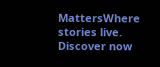MattersWhere stories live. Discover now